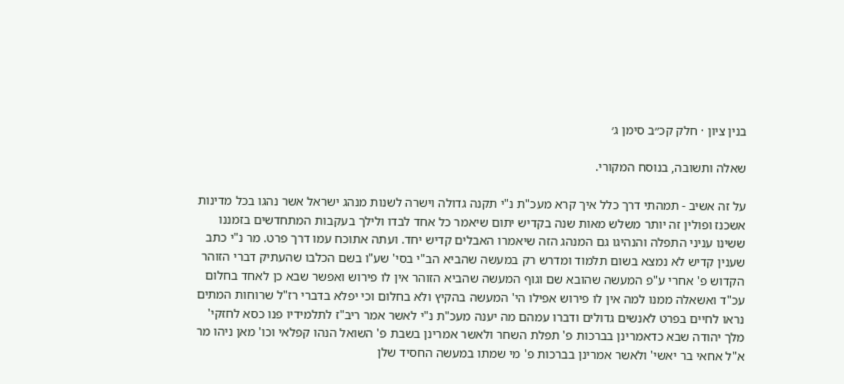בנין ציון · חלק קכ״ב סימן ג׳

שאלה ותשובה, בנוסח המקורי.

על זה אשיב - תמהתי דרך כלל איך קרא מעכ"ת נ"י תקנה גדולה וישרה לשנות מנהג ישראל אשר נהגו בכל מדינות אשכנז ופולין זה יותר משלש מאות שנה בקדיש יתום שיאמר כל אחד לבדו ולילך בעקבות המתחדשים בזמננו ששינו עניני התפלה והנהיגו גם המנהג הזה שיאמרו האבלים קדיש יחד. ועתה אתוכח עמו דרך פרט. מר נ"י כתב שענין קדיש לא נמצא בשום תלמוד ומדרש רק במעשה שהביא הב"י בסי' שע"ו בשם הכלבו שהעתיק דברי הזוהר הקדוש פ' אחרי ע"פ המעשה שהובא שם וגוף המעשה שהביא הזוהר אין לו פירוש ואפשר שבא כן לאחד בחלום עכ"ד ואשאלה ממנו למה אין לו פירוש אפילו הי' המעשה בהקיץ ולא בחלום וכי יפלא בדברי רז"ל שרוחות המתים נראו לחיים בפרט לאנשים גדולים ודברו עמהם מה יענה מעכ"ת נ"י לאשר אמר ריב"ז לתלמידיו פנו כסא לחזקי' מלך יהודה שבא כדאמרינן בברכות פ' תפלת השחר ולאשר אמרינן בשבת פ' השואל הנהו קפלאי וכו' מאן ניהו מר א"ל אחאי בר יאשי' ולאשר אמרינן בברכות פ' מי שמתו במעשה החסיד שלן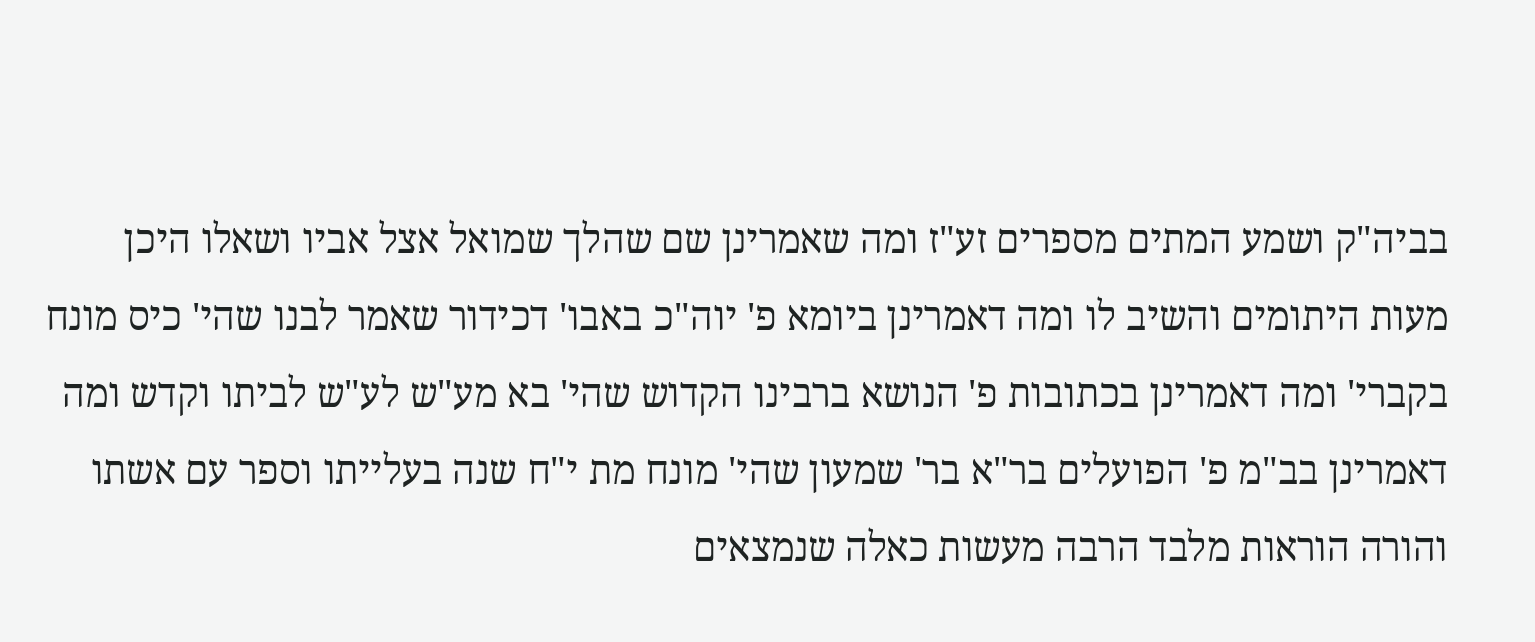בביה"ק ושמע המתים מספרים זע"ז ומה שאמרינן שם שהלך שמואל אצל אביו ושאלו היכן מעות היתומים והשיב לו ומה דאמרינן ביומא פ' יוה"כ באבו' דכידור שאמר לבנו שהי' כיס מונח בקברי' ומה דאמרינן בכתובות פ' הנושא ברבינו הקדוש שהי' בא מע"ש לע"ש לביתו וקדש ומה דאמרינן בב"מ פ' הפועלים בר"א בר' שמעון שהי' מונח מת י"ח שנה בעלייתו וספר עם אשתו והורה הוראות מלבד הרבה מעשות כאלה שנמצאים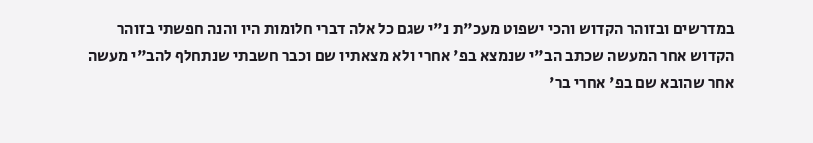במדרשים ובזוהר הקדוש והכי ישפוט מעכ"ת נ"י שגם כל אלה דברי חלומות היו והנה חפשתי בזוהר הקדוש אחר המעשה שכתב הב"י שנמצא בפ' אחרי ולא מצאתיו שם וכבר חשבתי שנתחלף להב"י מעשה אחר שהובא שם בפ' אחרי בר'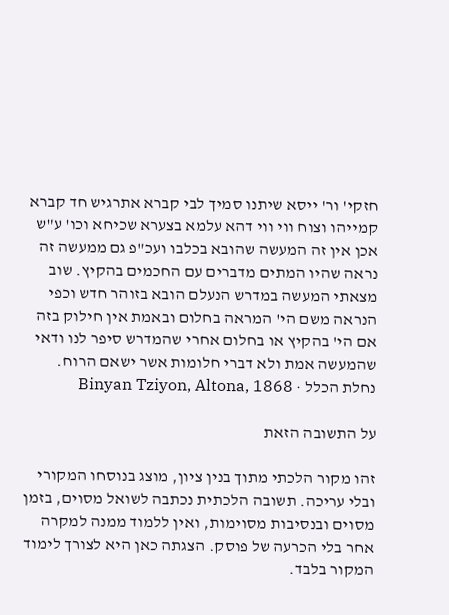חזקי' ור' ייסא שיתנו סמיך לבי קברא אתרגיש חד קברא קמייהו וצוח ווי ווי דהא עלמא בצערא שכיחא וכו' ע"ש אכן אין זה המעשה שהובא בכלבו ועכ"פ גם ממעשה זה נראה שהיו המתים מדברים עם החכמים בהקיץ. שוב מצאתי המעשה במדרש הנעלם הובא בזוהר חדש וכפי הנראה משם הי' המראה בחלום ובאמת אין חילוק בזה אם הי' בהקיץ או בחלום אחרי שהמדרש סיפר לנו ודאי שהמעשה אמת ולא דברי חלומות אשר ישאם הרוח.
נחלת הכלל · Binyan Tziyon, Altona, 1868

על התשובה הזאת

זהו מקור הלכתי מתוך בנין ציון, מוצג בנוסחו המקורי ובלי עריכה. תשובה הלכתית נכתבה לשואל מסוים, בזמן מסוים ובנסיבות מסוימות, ואין ללמוד ממנה למקרה אחר בלי הכרעה של פוסק. הצגתה כאן היא לצורך לימוד המקור בלבד.